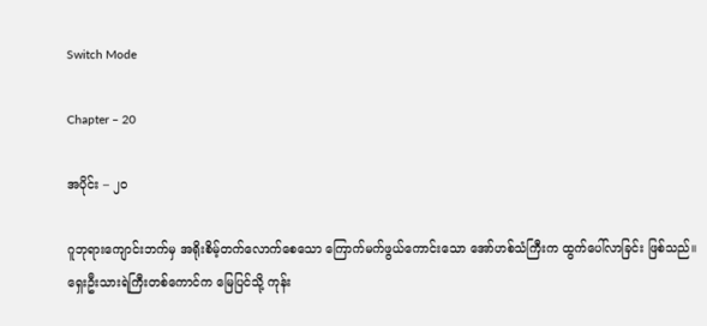Switch Mode

Chapter – 20

အပိုင်း – ၂၀

ဂူဘုရားကျောင်းဘက်မှ အရိုးစိမ့်တက်လောက်စေသော ကြောက်မက်ဖွယ်ကောင်းသော အော်ဟစ်သံကြီးက ထွက်ပေါ်လာခြင်း ဖြစ်သည်။
ရှေးဦးသားရဲကြီးတစ်ကောင်က မြေပြင်သို့ ကုန်း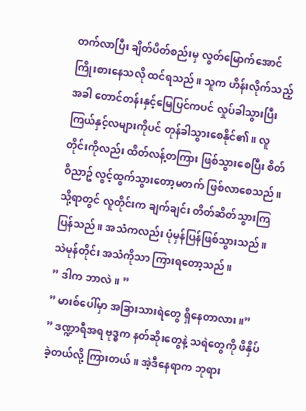တက်လာပြီး ချိတ်ပိတ်စည်းမှ လွတ်မြောက်အောင် ကြိုးစားနေသလို ထင်ရသည်။ သူက ဟိန်းလိုက်သည့်အခါ တောင်တန်းနှင့်မြေပြင်ကပင် လှုပ်ခါသွားပြီး ကြယ်နှင့်လများကိုပင် တုန်ခါသွားစေနိုင်၏။ လူတိုင်းကိုလည်း ထိတ်လန့်တကြား ဖြစ်သွားစေပြီး စိတ်ဝိညာဥ် လွင့်ထွက်သွားတော့မတက် ဖြစ်လာစေသည်။
သို့ရာတွင် လူတိုင်းက ချက်ချင်း တိတ်ဆိတ်သွားကြပြန်သည်။ အသံကလည်း ပုံမှန်ပြန်ဖြစ်သွားသည်။ သဲမုန်တိုင်း အသံကိုသာ ကြားရတော့သည်။
” ဒါက ဘာလဲ။ ”
” မားစ်ပေါ်မှာ အခြားသားရဲတွေ ရှိနေတာလား။”
” ဒဏ္ဍာရီအရ ဗုဒ္ဓက နတ်ဆိုးတွေနဲ့ သရဲတွေကို ဖိနှိပ်ခဲ့တယ်လို့ ကြားတယ်။ အဲ့ဒီနေရာက ဘုရား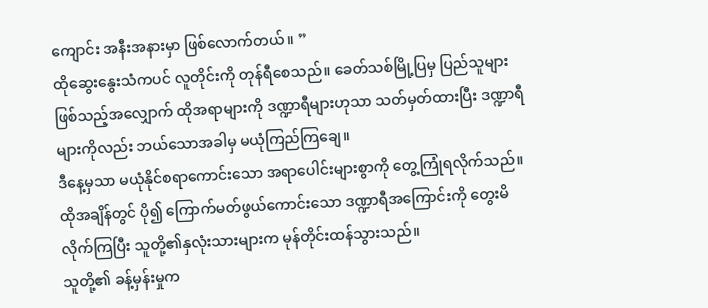ကျောင်း အနီးအနားမှာ ဖြစ်လောက်တယ်။ ”
ထိုဆွေးနွေးသံကပင် လူတိုင်းကို တုန်ရီစေသည်။ ခေတ်သစ်မြို့ပြမှ ပြည်သူများ ဖြစ်သည့်အလျှောက် ထိုအရာများကို ဒဏ္ဍာရီများဟုသာ သတ်မှတ်ထားပြီး ဒဏ္ဍာရီများကိုလည်း ဘယ်သောအခါမှ မယုံကြည်ကြချေ။
ဒီနေ့မှသာ မယုံနိုင်စရာကောင်းသော အရာပေါင်းများစွာကို တွေ့ကြုံရလိုက်သည်။ ထိုအချိန်တွင် ပို၍ ကြောက်မတ်ဖွယ်ကောင်းသော ဒဏ္ဍာရီအကြောင်းကို တွေးမိလိုက်ကြပြီး သူတို့၏နှလုံးသားများက မုန်တိုင်းထန်သွားသည်။
သူတို့၏ ခန့်မှန်းမှုက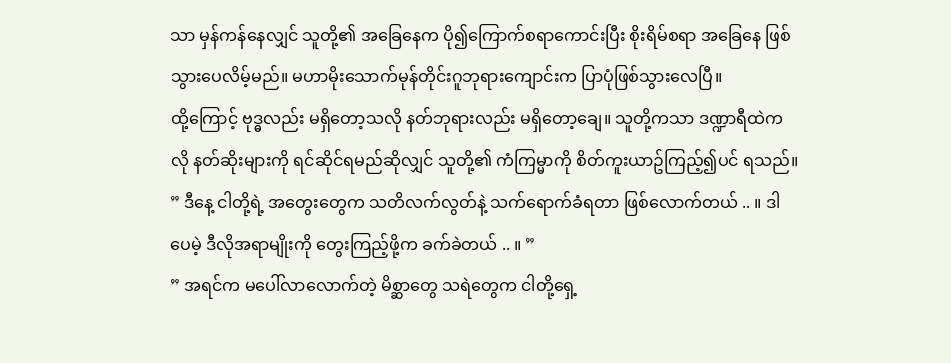သာ မှန်ကန်နေလျှင် သူတို့၏ အခြေနေက ပို၍ကြောက်စရာကောင်းပြီး စိုးရိမ်စရာ အခြေနေ ဖြစ်သွားပေလိမ့်မည်။ မဟာမိုးသောက်မုန်တိုင်းဂူဘုရားကျောင်းက ပြာပုံဖြစ်သွားလေပြီ။
ထို့ကြောင့် ဗုဒ္ဓလည်း မရှိတော့သလို နတ်ဘုရားလည်း မရှိတော့ချေ။ သူတို့ကသာ ဒဏ္ဍာရီထဲကလို နတ်ဆိုးများကို ရင်ဆိုင်ရမည်ဆိုလျှင် သူတို့၏ ကံကြမ္မာကို စိတ်ကူးယာဥ်ကြည့်၍ပင် ရသည်။
” ဒီနေ့ ငါတို့ရဲ့ အတွေးတွေက သတိလက်လွတ်နဲ့ သက်ရောက်ခံရတာ ဖြစ်လောက်တယ် .. ။ ဒါပေမဲ့ ဒီလိုအရာမျိုးကို တွေးကြည့်ဖို့က ခက်ခဲတယ် .. ။ ”
” အရင်က မပေါ်လာလောက်တဲ့ မိစ္ဆာတွေ သရဲတွေက ငါတို့ရှေ့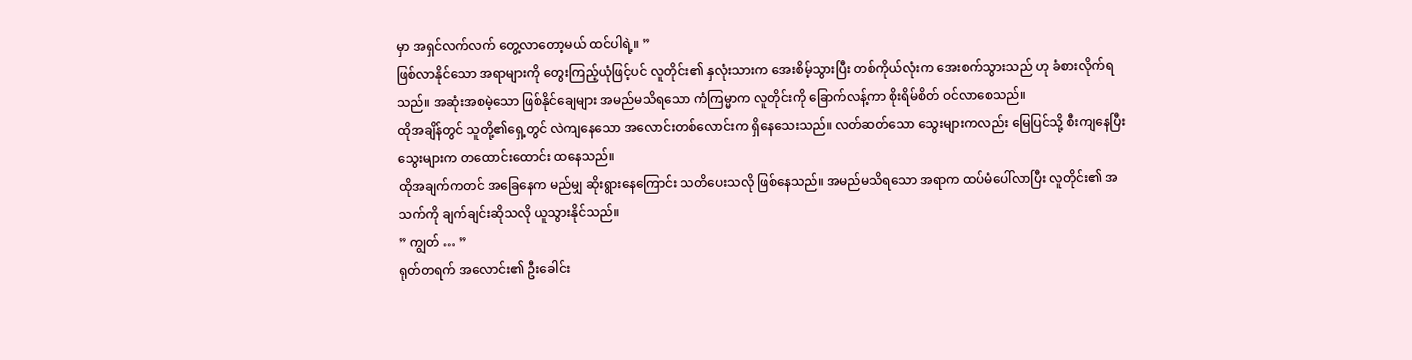မှာ အရှင်လက်လက် တွေ့လာတော့မယ် ထင်ပါရဲ့။ ”
ဖြစ်လာနိုင်သော အရာများကို တွေးကြည့်ယုံဖြင့်ပင် လူတိုင်း၏ နှလုံးသားက အေးစိမ့်သွားပြီး တစ်ကိုယ်လုံးက အေးစက်သွားသည် ဟု ခံစားလိုက်ရသည်။ အဆုံးအစမဲ့သော ဖြစ်နိုင်ချေများ အမည်မသိရသော ကံကြမ္မာက လူတိုင်းကို ခြောက်လန့်ကာ စိုးရိမ်စိတ် ဝင်လာစေသည်။
ထိုအချိန်တွင် သူတို့၏ရှေ့တွင် လဲကျနေသော အလောင်းတစ်လောင်းက ရှိနေသေးသည်။ လတ်ဆတ်သော သွေးများကလည်း မြေပြင်သို့ စီးကျနေပြီး သွေးများက တထောင်းထောင်း ထနေသည်။
ထိုအချက်ကတင် အခြေနေက မည်မျှ ဆိုးရွားနေကြောင်း သတိပေးသလို ဖြစ်နေသည်။ အမည်မသိရသော အရာက ထပ်မံပေါ်လာပြီး လူတိုင်း၏ အသက်ကို ချက်ချင်းဆိုသလို ယူသွားနိုင်သည်။
” ကျွတ် … ”
ရုတ်တရက် အလောင်း၏ ဦးခေါင်း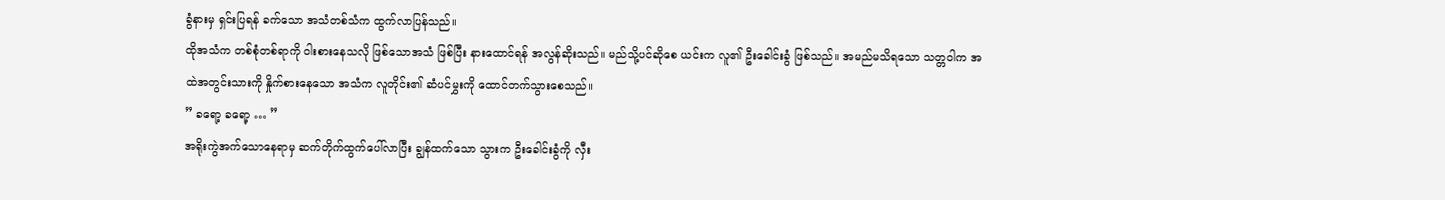ခွံနားမှ ရှင်းပြရန် ခက်သော အသံတစ်သံက ထွက်လာပြန်သည်။
ထိုအသံက တစ်စုံတစ်ရာကို ဝါးစားနေသလို ဖြစ်သောအသံ ဖြစ်ပြီး နားထောင်ရန် အလွန်ဆိုးသည်။ မည်သို့ပင်ဆိုစေ ယင်းက လူ၏ ဦးခေါင်းခွံ ဖြစ်သည်။ အမည်မသိရသော သတ္တဝါက အထဲအတွင်းသားကို နှိုက်စားနေသော အသံက လူတိုင်း၏ ဆံပင်မွှးကို ထောင်တက်သွားစေသည်။
” ခရော့ ခရော့ … ”
အရိုးကွဲအက်သောနေရာမှ ဆက်တိုက်ထွက်ပေါ်လာပြီး ချွန်ထက်သော သွားက ဦးခေါင်းခွံကို လှီး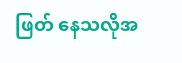ဖြတ် နေသလိုအ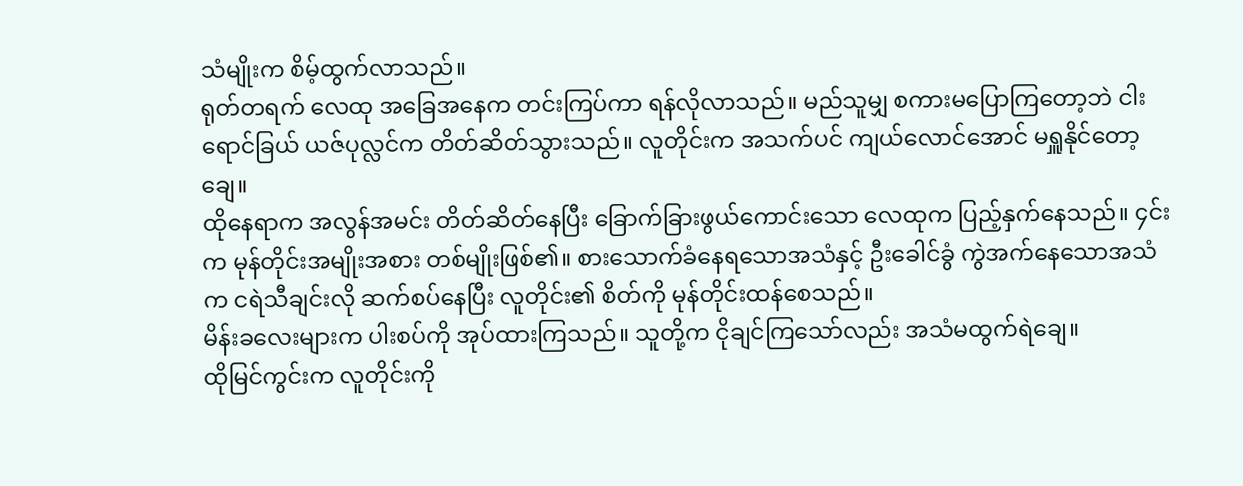သံမျိုးက စိမ့်ထွက်လာသည်။
ရုတ်တရက် လေထု အခြေအနေက တင်းကြပ်ကာ ရန်လိုလာသည်။ မည်သူမျှ စကားမပြောကြတော့ဘဲ ငါးရောင်ခြယ် ယဇ်ပုလ္လင်က တိတ်ဆိတ်သွားသည်။ လူတိုင်းက အသက်ပင် ကျယ်လောင်အောင် မရှူနိုင်တော့ချေ။
ထိုနေရာက အလွန်အမင်း တိတ်ဆိတ်နေပြီး ခြောက်ခြားဖွယ်ကောင်းသော လေထုက ပြည့်နှက်နေသည်။ ၄င်းက မုန်တိုင်းအမျိုးအစား တစ်မျိုးဖြစ်၏။ စားသောက်ခံနေရသောအသံနှင့် ဦးခေါင်ခွံ ကွဲအက်နေသောအသံက ငရဲသီချင်းလို ဆက်စပ်နေပြီး လူတိုင်း၏ စိတ်ကို မုန်တိုင်းထန်စေသည်။
မိန်းခလေးများက ပါးစပ်ကို အုပ်ထားကြသည်။ သူတို့က ငိုချင်ကြသော်လည်း အသံမထွက်ရဲချေ။
ထိုမြင်ကွင်းက လူတိုင်းကို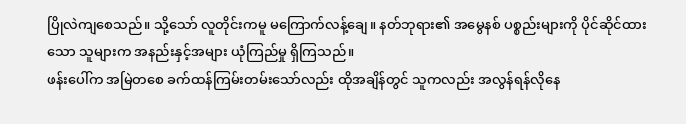ပြိုလဲကျစေသည်။ သို့သော် လူတိုင်းကမူ မကြောက်လန့်ချေ။ နတ်ဘုရား၏ အမွေနစ် ပစ္စည်းများကို ပိုင်ဆိုင်ထားသော သူများက အနည်းနှင့်အများ ယုံကြည်မှု ရှိကြသည်။
ဖန်းပေါ်က အမြဲတစေ ခက်ထန်ကြမ်းတမ်းသော်လည်း ထိုအချိန်တွင် သူကလည်း အလွန်ရန်လိုနေ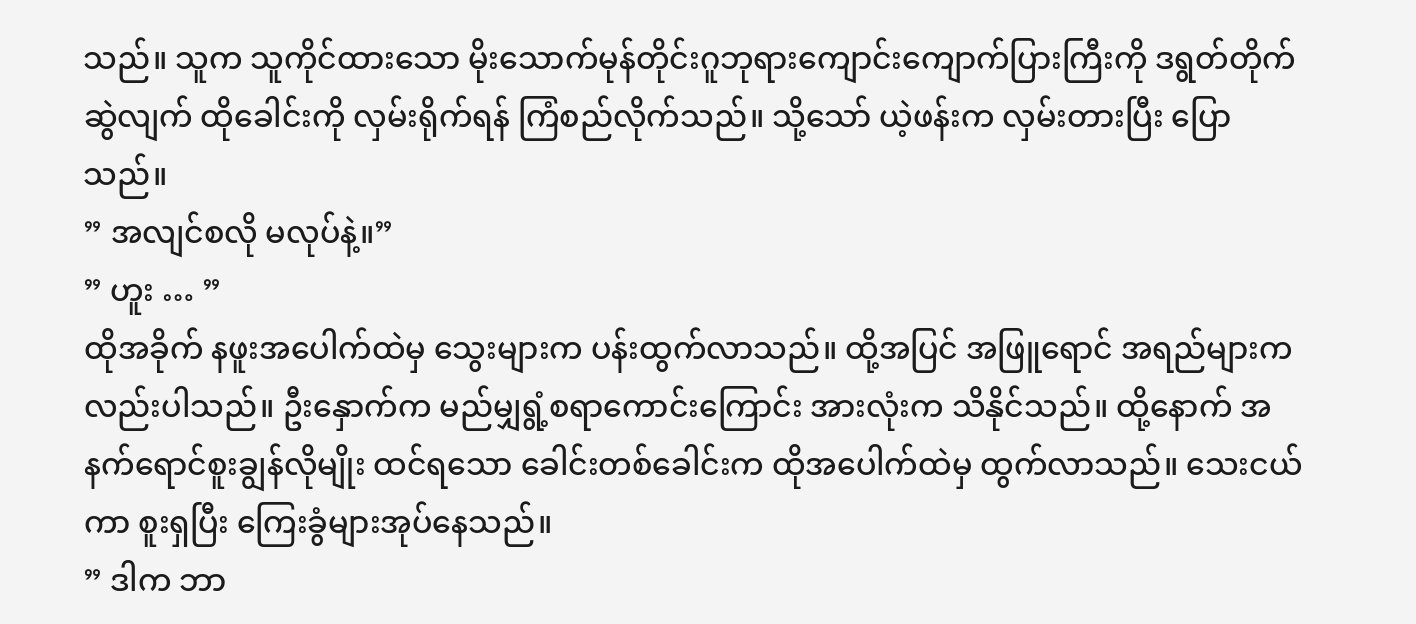သည်။ သူက သူကိုင်ထားသော မိုးသောက်မုန်တိုင်းဂူဘုရားကျောင်းကျောက်ပြားကြီးကို ဒရွတ်တိုက်ဆွဲလျက် ထိုခေါင်းကို လှမ်းရိုက်ရန် ကြံစည်လိုက်သည်။ သို့သော် ယဲ့ဖန်းက လှမ်းတားပြီး ပြောသည်။
” အလျင်စလို မလုပ်နဲ့။”
” ဟူး … ”
ထိုအခိုက် နဖူးအပေါက်ထဲမှ သွေးများက ပန်းထွက်လာသည်။ ထို့အပြင် အဖြူရောင် အရည်များကလည်းပါသည်။ ဦးနှောက်က မည်မျှရွံ့စရာကောင်းကြောင်း အားလုံးက သိနိုင်သည်။ ထို့နောက် အနက်ရောင်စူးချွန်လိုမျိုး ထင်ရသော ခေါင်းတစ်ခေါင်းက ထိုအပေါက်ထဲမှ ထွက်လာသည်။ သေးငယ်ကာ စူးရှပြီး ကြေးခွံများအုပ်နေသည်။
” ဒါက ဘာ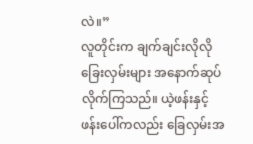လဲ။”
လူတိုင်းက ချက်ချင်းလိုလို ခြေးလှမ်းများ အနောက်ဆုပ်လိုက်ကြသည်။ ယဲ့ဖန်းနှင့် ဖန်းပေါ်ကလည်း ခြေလှမ်းအ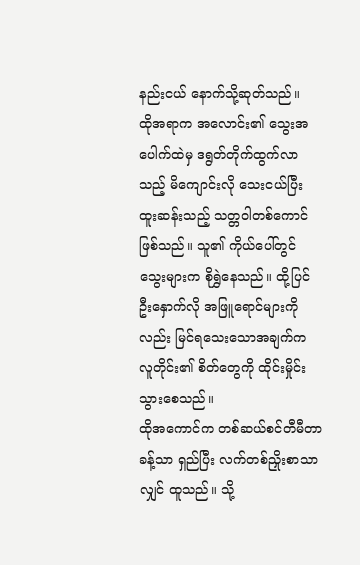နည်းငယ် နောက်သို့ဆုတ်သည်။
ထိုအရာက အလောင်း၏ သွေးအပေါက်ထဲမှ ဒရွတ်တိုက်ထွက်လာသည့် မိကျောင်းလို သေးငယ်ပြီး ထူးဆန်းသည့် သတ္တဝါတစ်ကောင် ဖြစ်သည်။ သူ၏ ကိုယ်ပေါ်တွင် သွေးများက စိုရွှဲနေသည်။ ထို့ပြင် ဦးနှောက်လို အဖြူရောင်များကိုလည်း မြင်ရသေးသောအချက်က လူတိုင်း၏ စိတ်တွေကို ထိုင်းမှိုင်းသွားစေသည်။
ထိုအကောင်က တစ်ဆယ်စင်တီမီတာခန့်သာ ရှည်ပြီး လက်တစ်ညှိုးစာသာလျှင် ထူသည်။ သို့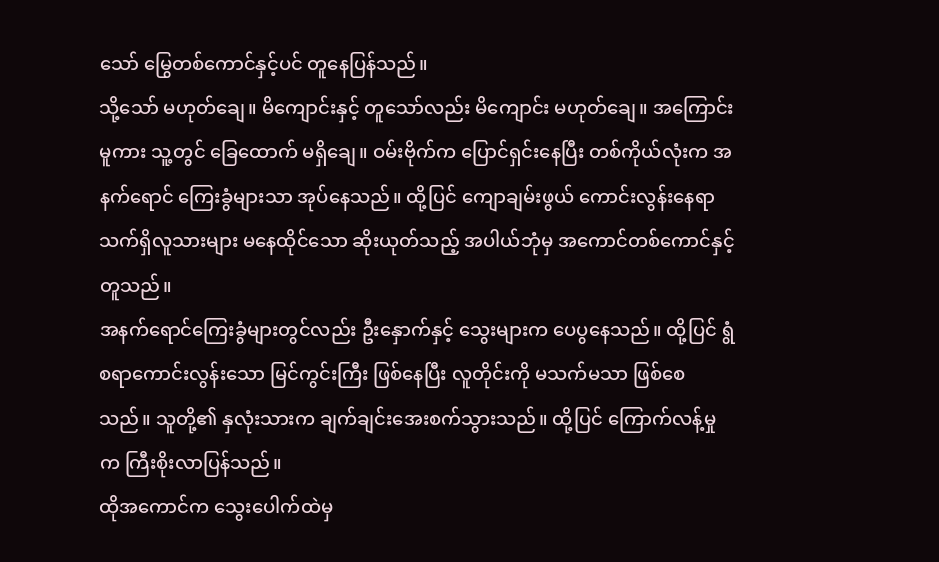သော် မြွေတစ်ကောင်နှင့်ပင် တူနေပြန်သည်။
သို့သော် မဟုတ်ချေ။ မိကျောင်းနှင့် တူသော်လည်း မိကျောင်း မဟုတ်ချေ။ အကြောင်းမူကား သူ့တွင် ခြေထောက် မရှိချေ။ ဝမ်းဗိုက်က ပြောင်ရှင်းနေပြီး တစ်ကိုယ်လုံးက အနက်ရောင် ကြေးခွံများသာ အုပ်နေသည်။ ထို့ပြင် ကျောချမ်းဖွယ် ကောင်းလွန်းနေရာ သက်ရှိလူသားများ မနေထိုင်သော ဆိုးယုတ်သည့် အပါယ်ဘုံမှ အကောင်တစ်ကောင်နှင့် တူသည်။
အနက်ရောင်ကြေးခွံများတွင်လည်း ဦးနှောက်နှင့် သွေးများက ပေပွနေသည်။ ထို့ပြင် ရွံစရာကောင်းလွန်းသော မြင်ကွင်းကြီး ဖြစ်နေပြီး လူတိုင်းကို မသက်မသာ ဖြစ်စေသည်။ သူတို့၏ နှလုံးသားက ချက်ချင်းအေးစက်သွားသည်။ ထို့ပြင် ကြောက်လန့်မှုက ကြီးစိုးလာပြန်သည်။
ထိုအကောင်က သွေးပေါက်ထဲမှ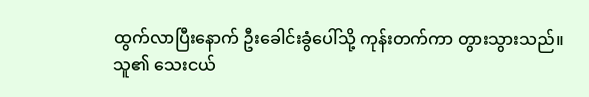ထွက်လာပြီးနောက် ဦးခေါင်းခွံပေါ်သို့ ကုန်းတက်ကာ တွားသွားသည်။ သူ၏ သေးငယ်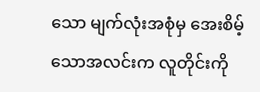သော မျက်လုံးအစုံမှ အေးစိမ့်သောအလင်းက လူတိုင်းကို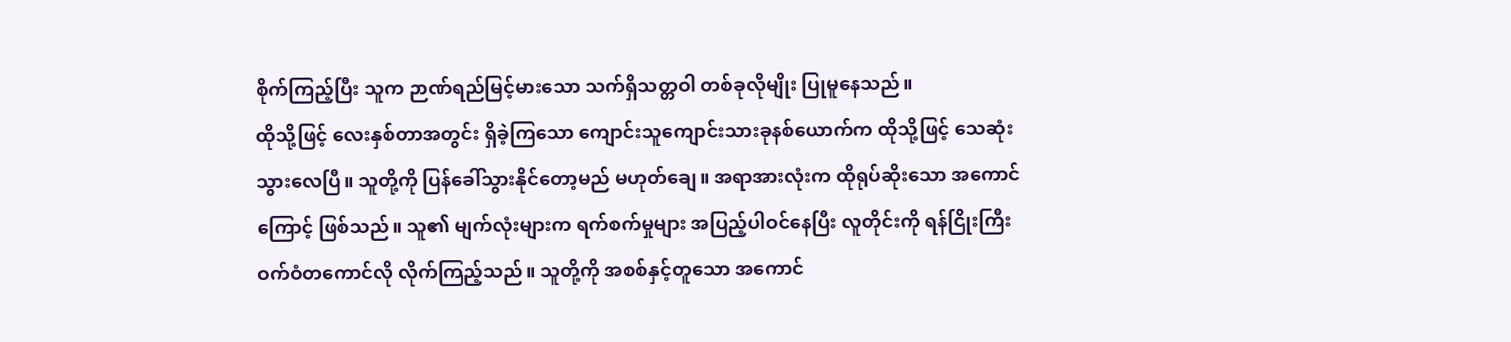စိုက်ကြည့်ပြီး သူက ဉာဏ်ရည်မြင့်မားသော သက်ရှိသတ္တဝါ တစ်ခုလိုမျိုး ပြုမူနေသည်။
ထိုသို့ဖြင့် လေးနှစ်တာအတွင်း ရှိခဲ့ကြသော ကျောင်းသူကျောင်းသားခုနစ်ယောက်က ထိုသို့ဖြင့် သေဆုံးသွားလေပြီ။ သူတို့ကို ပြန်ခေါ်သွားနိုင်တော့မည် မဟုတ်ချေ။ အရာအားလုံးက ထိုရုပ်ဆိုးသော အကောင်ကြောင့် ဖြစ်သည်။ သူ၏ မျက်လုံးများက ရက်စက်မှုများ အပြည့်ပါဝင်နေပြီး လူတိုင်းကို ရန်ငြိုးကြီးဝက်ဝံတကောင်လို လိုက်ကြည့်သည်။ သူတို့ကို အစစ်နှင့်တူသော အကောင်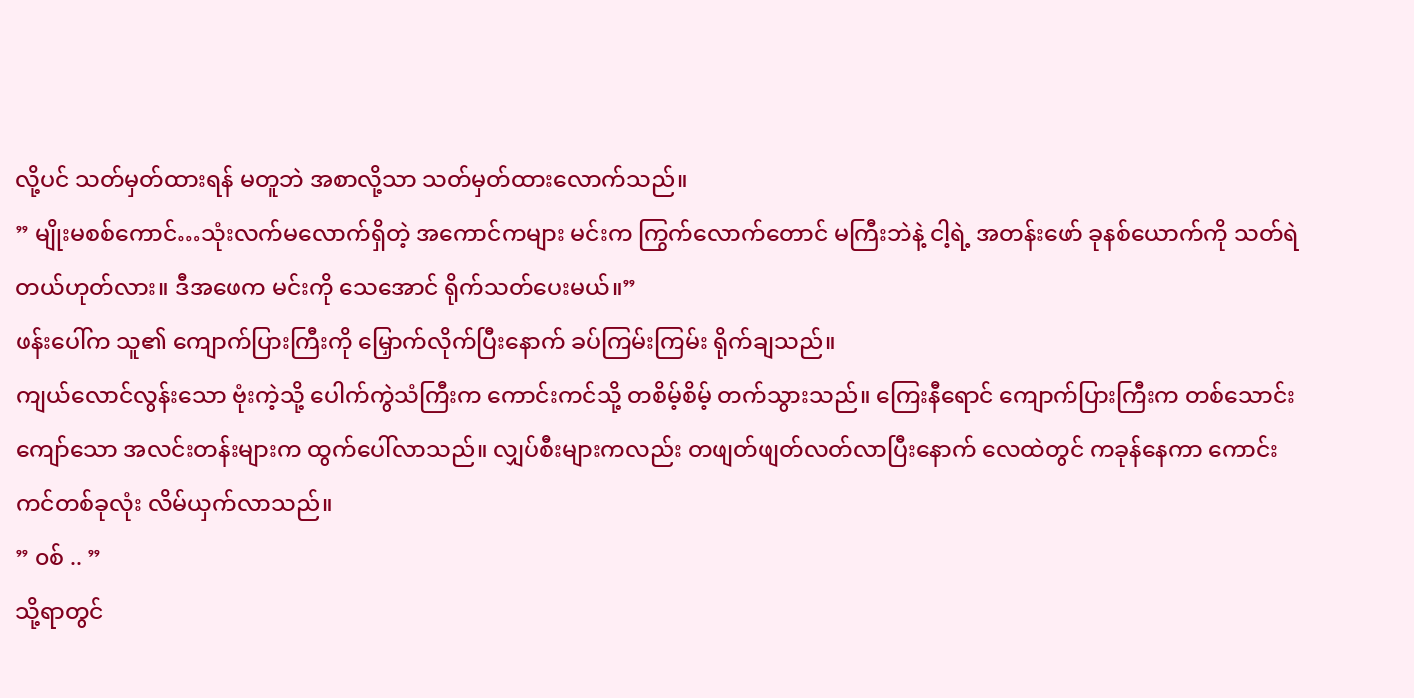လို့ပင် သတ်မှတ်ထားရန် မတူဘဲ အစာလို့သာ သတ်မှတ်ထားလောက်သည်။
” မျိုးမစစ်ကောင်…သုံးလက်မလောက်ရှိတဲ့ အကောင်ကများ မင်းက ကြွက်လောက်တောင် မကြီးဘဲနဲ့ ငါ့ရဲ့ အတန်းဖော် ခုနစ်ယောက်ကို သတ်ရဲတယ်ဟုတ်လား။ ဒီအဖေက မင်းကို သေအောင် ရိုက်သတ်ပေးမယ်။”
ဖန်းပေါ်က သူ၏ ကျောက်ပြားကြီးကို မြှောက်လိုက်ပြီးနောက် ခပ်ကြမ်းကြမ်း ရိုက်ချသည်။
ကျယ်လောင်လွန်းသော ဗုံးကဲ့သို့ ပေါက်ကွဲသံကြီးက ကောင်းကင်သို့ တစိမ့်စိမ့် တက်သွားသည်။ ကြေးနီရောင် ကျောက်ပြားကြီးက တစ်သောင်းကျော်သော အလင်းတန်းများက ထွက်ပေါ်လာသည်။ လျှပ်စီးများကလည်း တဖျတ်ဖျတ်လတ်လာပြီးနောက် လေထဲတွင် ကခုန်နေကာ ကောင်းကင်တစ်ခုလုံး လိမ်ယှက်လာသည်။
” ၀စ် .. ”
သို့ရာတွင်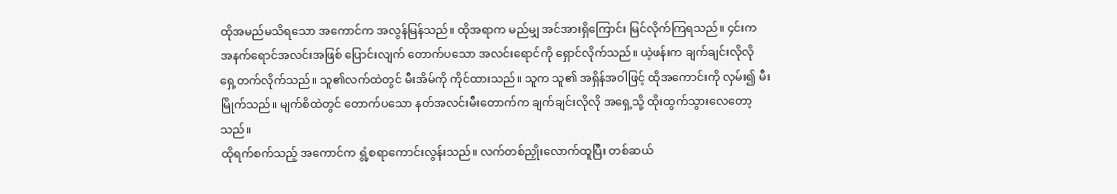ထိုအမည်မသိရသော အကောင်က အလွန်မြန်သည်။ ထိုအရာက မည်မျှ အင်အားရှိကြောင်း မြင်လိုက်ကြရသည်။ ၄င်းက အနက်ရောင်အလင်းအဖြစ် ပြောင်းလျက် တောက်ပသော အလင်းရောင်ကို ရှောင်လိုက်သည်။ ယဲ့ဖန်းက ချက်ချင်းလိုလို ရှေ့တက်လိုက်သည်။ သူ၏လက်ထဲတွင် မီးအိမ်ကို ကိုင်ထားသည်။ သူက သူ၏ အရှိန်အဝါဖြင့် ထိုအကောင်းကို လှမ်း၍ မီးမြိုက်သည်။ မျက်စိထဲတွင် တောက်ပသော နတ်အလင်းမီးတောက်က ချက်ချင်းလိုလို အရှေ့သို့ ထိုးထွက်သွားလေတော့သည်။
ထိုရက်စက်သည့် အကောင်က ရွံ့စရာကောင်းလွန်းသည်။ လက်တစ်ညှိုးလောက်ထူပြီး တစ်ဆယ်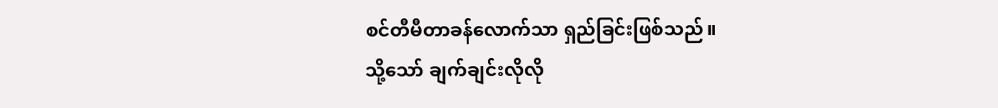စင်တီမီတာခန်လောက်သာ ရှည်ခြင်းဖြစ်သည်။
သို့သော် ချက်ချင်းလိုလို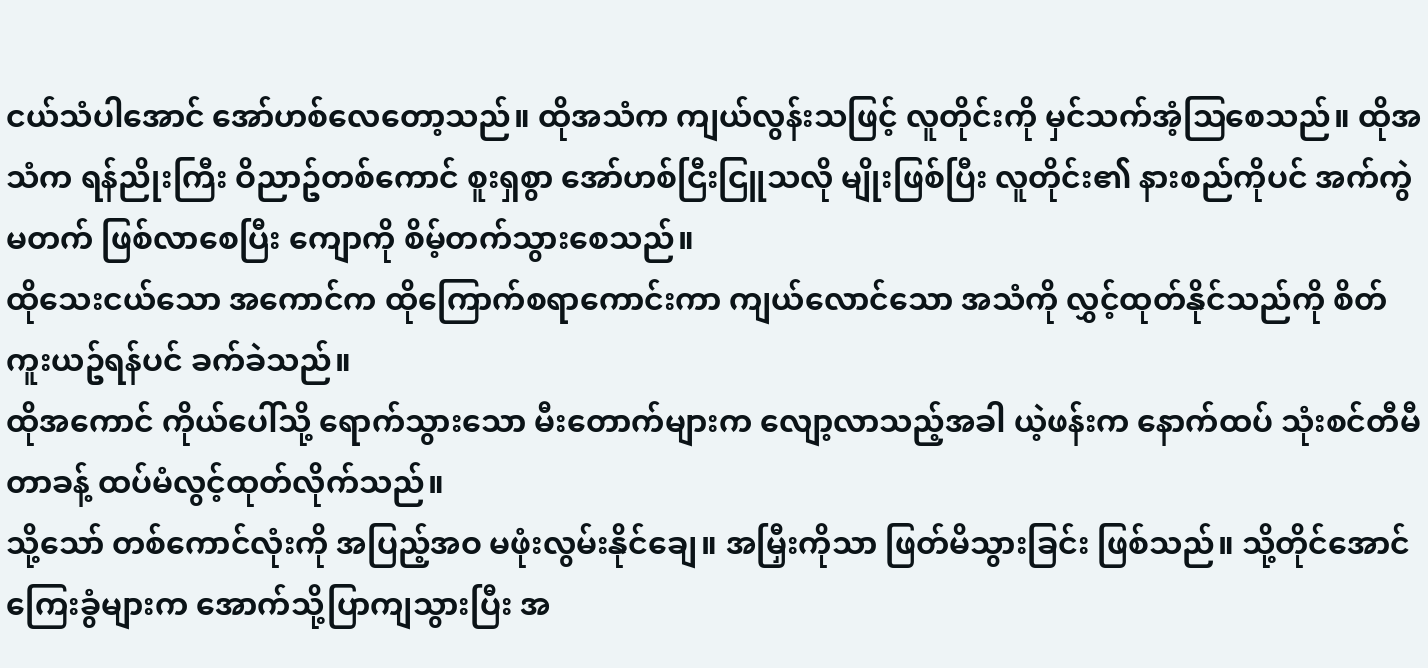ငယ်သံပါအောင် အော်ဟစ်လေတော့သည်။ ထိုအသံက ကျယ်လွန်းသဖြင့် လူတိုင်းကို မှင်သက်အံ့ဩစေသည်။ ထိုအသံက ရန်ညိုးကြီး ဝိညာဥ်တစ်ကောင် စူးရှစွာ အော်ဟစ်ငြီးငြူသလို မျိုးဖြစ်ပြီး လူတိုင်း၏ နားစည်ကိုပင် အက်ကွဲမတက် ဖြစ်လာစေပြီး ကျောကို စိမ့်တက်သွားစေသည်။
ထိုသေးငယ်သော အကောင်က ထိုကြောက်စရာကောင်းကာ ကျယ်လောင်သော အသံကို လွှင့်ထုတ်နိုင်သည်ကို စိတ်ကူးယဥ်ရန်ပင် ခက်ခဲသည်။
ထိုအကောင် ကိုယ်ပေါ်သို့ ရောက်သွားသော မီးတောက်များက လျော့လာသည့်အခါ ယဲ့ဖန်းက နောက်ထပ် သုံးစင်တီမီတာခန့် ထပ်မံလွင့်ထုတ်လိုက်သည်။
သို့သော် တစ်ကောင်လုံးကို အပြည့်အဝ မဖုံးလွမ်းနိုင်ချေ။ အမြှီးကိုသာ ဖြတ်မိသွားခြင်း ဖြစ်သည်။ သို့တိုင်အောင် ကြေးခွံများက အောက်သို့ပြာကျသွားပြီး အ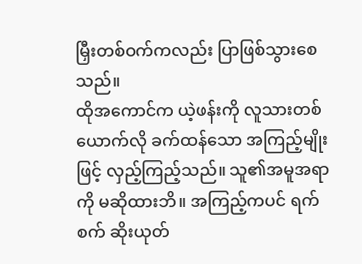မြှီးတစ်ဝက်ကလည်း ပြာဖြစ်သွားစေသည်။
ထိုအကောင်က ယဲ့ဖန်းကို လူသားတစ်ယောက်လို ခက်ထန်သော အကြည့်မျိုးဖြင့် လှည့်ကြည့်သည်။ သူ၏အမူအရာကို မဆိုထားဘိ။ အကြည့်ကပင် ရက်စက် ဆိုးယုတ်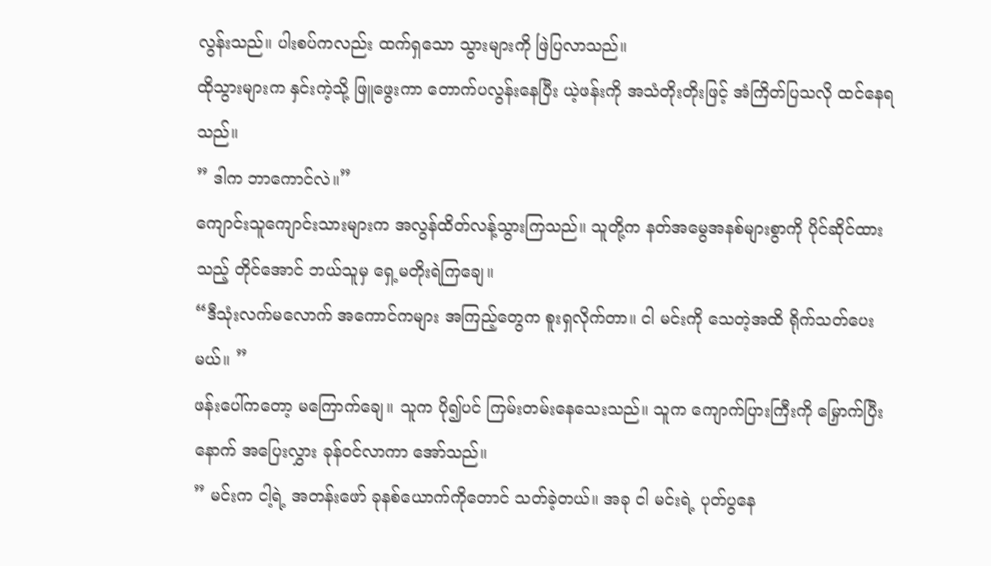လွန်းသည်။ ပါးစပ်ကလည်း ထက်ရှသော သွားများကို ဖြဲပြလာသည်။
ထိုသွားများက နှင်းကဲ့သို့ ဖြူဖွေးကာ တောက်ပလွန်းနေပြီး ယဲ့ဖန်းကို အသံတိုးတိုးဖြင့် အံကြိတ်ပြသလို ထင်နေရသည်။
” ဒါက ဘာကောင်လဲ။”
ကျောင်းသူကျောင်းသားများက အလွန်ထိတ်လန့်သွားကြသည်။ သူတို့က နတ်အမွေအနစ်များစွာကို ပိုင်ဆိုင်ထားသည့် တိုင်အောင် ဘယ်သူမှ ရှေ့မတိုးရဲကြချေ။
“ဒီသုံးလက်မလောက် အကောင်ကများ အကြည့်တွေက စူးရှလိုက်တာ။ ငါ မင်းကို သေတဲ့အထိ ရိုက်သတ်ပေးမယ်။ ”
ဖန်းပေါ်ကတော့ မကြောက်ချေ။ သူက ပို၍ပင် ကြမ်းတမ်းနေသေးသည်။ သူက ကျောက်ပြားကြီးကို မြှောက်ပြီးနောက် အပြေးလွှား ခုန်ဝင်လာကာ အော်သည်။
” မင်းက ငါ့ရဲ့ အတန်းဖော် ခုနစ်ယောက်ကိုတောင် သတ်ခဲ့တယ်။ အခု ငါ မင်းရဲ့ ပုတ်ပွနေ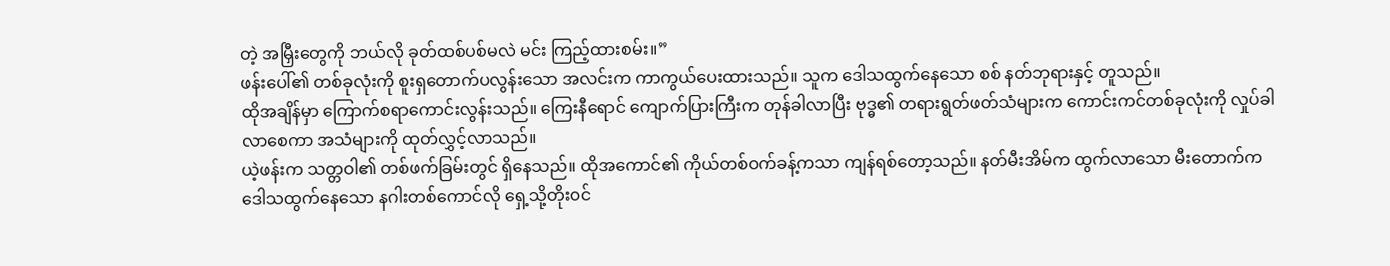တဲ့ အမြှီးတွေကို ဘယ်လို ခုတ်ထစ်ပစ်မလဲ မင်း ကြည့်ထားစမ်း။”
ဖန်းပေါ်၏ တစ်ခုလုံးကို စူးရှတောက်ပလွန်းသော အလင်းက ကာကွယ်ပေးထားသည်။ သူက ဒေါသထွက်နေသော စစ် နတ်ဘုရားနှင့် တူသည်။
ထိုအချိန်မှာ ကြောက်စရာကောင်းလွန်းသည်။ ကြေးနီရောင် ကျောက်ပြားကြီးက တုန်ခါလာပြီး ဗုဒ္ဓ၏ တရားရွတ်ဖတ်သံများက ကောင်းကင်တစ်ခုလုံးကို လှုပ်ခါလာစေကာ အသံများကို ထုတ်လွှင့်လာသည်။
ယဲ့ဖန်းက သတ္တဝါ၏ တစ်ဖက်ခြမ်းတွင် ရှိနေသည်။ ထိုအကောင်၏ ကိုယ်တစ်ဝက်ခန့်ကသာ ကျန်ရစ်တော့သည်။ နတ်မီးအိမ်က ထွက်လာသော မီးတောက်က ဒေါသထွက်နေသော နဂါးတစ်ကောင်လို ရှေ့သို့တိုး၀င်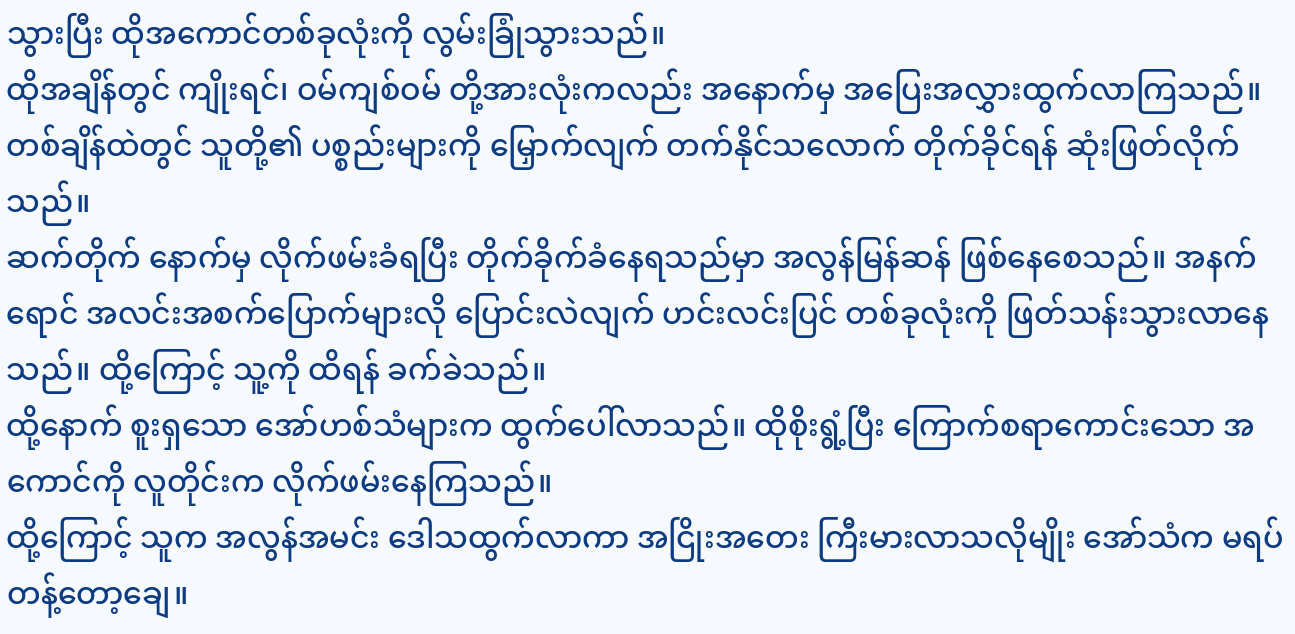သွားပြီး ထိုအကောင်တစ်ခုလုံးကို လွမ်းခြုံသွားသည်။
ထိုအချိန်တွင် ကျိုးရင်၊ ဝမ်ကျစ်ဝမ် တို့အားလုံးကလည်း အနောက်မှ အပြေးအလွှားထွက်လာကြသည်။ တစ်ချိန်ထဲတွင် သူတို့၏ ပစ္စည်းများကို မြှောက်လျက် တက်နိုင်သလောက် တိုက်ခိုင်ရန် ဆုံးဖြတ်လိုက်သည်။
ဆက်တိုက် နောက်မှ လိုက်ဖမ်းခံရပြီး တိုက်ခိုက်ခံနေရသည်မှာ အလွန်မြန်ဆန် ဖြစ်နေစေသည်။ အနက်ရောင် အလင်းအစက်ပြောက်များလို ပြောင်းလဲလျက် ဟင်းလင်းပြင် တစ်ခုလုံးကို ဖြတ်သန်းသွားလာနေသည်။ ထို့ကြောင့် သူ့ကို ထိရန် ခက်ခဲသည်။
ထို့နောက် စူးရှသော အော်ဟစ်သံများက ထွက်ပေါ်လာသည်။ ထိုစိုးရွံ့ပြီး ကြောက်စရာကောင်းသော အကောင်ကို လူတိုင်းက လိုက်ဖမ်းနေကြသည်။
ထို့ကြောင့် သူက အလွန်အမင်း ဒေါသထွက်လာကာ အငြိုးအတေး ကြီးမားလာသလိုမျိုး အော်သံက မရပ်တန့်တော့ချေ။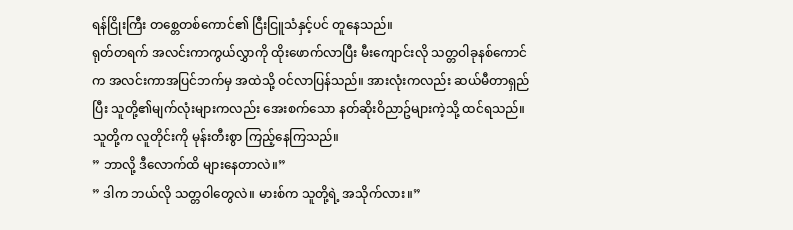ရန်ငြိုးကြီး တစ္တေတစ်ကောင်၏ ငြီးငြူသံနှင့်ပင် တူနေသည်။
ရုတ်တရက် အလင်းကာကွယ်လွှာကို ထိုးဖောက်လာပြီး မီးကျောင်းလို သတ္တဝါခုနစ်ကောင်က အလင်းကာအပြင်ဘက်မှ အထဲသို့ ဝင်လာပြန်သည်။ အားလုံးကလည်း ဆယ်မီတာရှည်ပြီး သူတို့၏မျက်လုံးများကလည်း အေးစက်သော နတ်ဆိုးဝိညာဥ်များကဲ့သို့ ထင်ရသည်။ သူတို့က လူတိုင်းကို မုန်းတီးစွာ ကြည့်နေကြသည်။
” ဘာလို့ ဒီလောက်ထိ များနေတာလဲ။”
” ဒါက ဘယ်လို သတ္တဝါတွေလဲ။ မားစ်က သူတို့ရဲ့ အသိုက်လား။”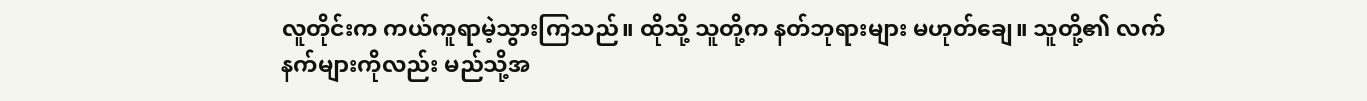လူတိုင်းက ကယ်ကူရာမဲ့သွားကြသည်။ ထိုသို့ သူတို့က နတ်ဘုရားများ မဟုတ်ချေ။ သူတို့၏ လက်နက်များကိုလည်း မည်သို့အ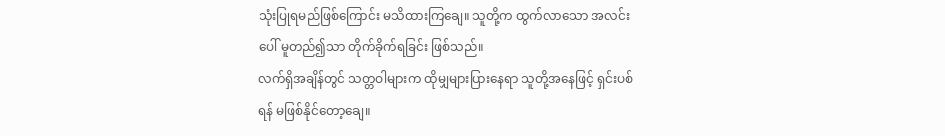သုံးပြုရမည်ဖြစ်ကြောင်း မသိထားကြချေ။ သူတို့က ထွက်လာသော အလင်းပေါ် မူတည်၍သာ တိုက်ခိုက်ရခြင်း ဖြစ်သည်။
လက်ရှိအချိန်တွင် သတ္တဝါများက ထိုမျှများပြားနေရာ သူတို့အနေဖြင့် ရှင်းပစ်ရန် မဖြစ်နိုင်တော့ချေ။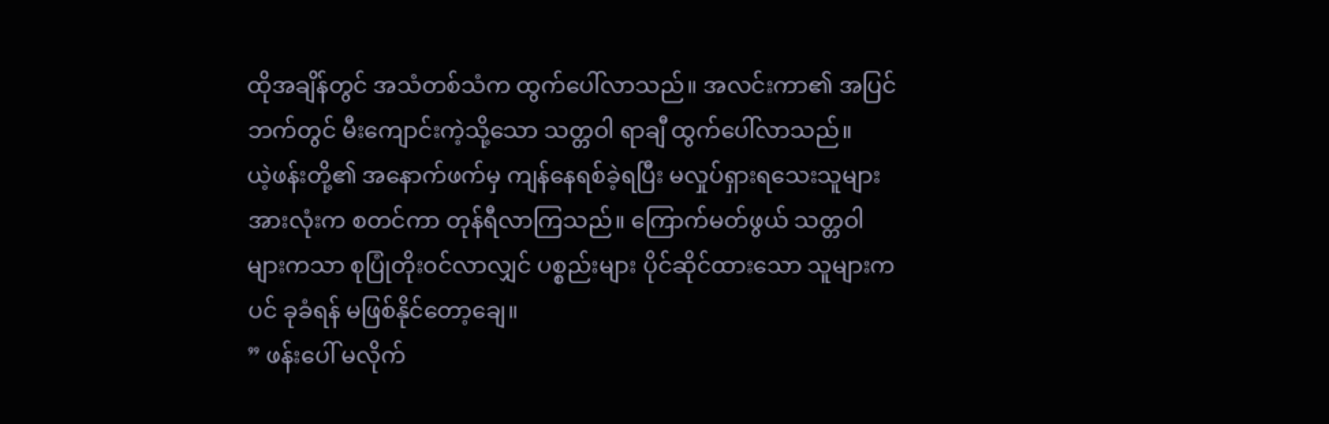ထိုအချိန်တွင် အသံတစ်သံက ထွက်ပေါ်လာသည်။ အလင်းကာ၏ အပြင်ဘက်တွင် မီးကျောင်းကဲ့သို့သော သတ္တဝါ ရာချီ ထွက်ပေါ်လာသည်။
ယဲ့ဖန်းတို့၏ အနောက်ဖက်မှ ကျန်နေရစ်ခဲ့ရပြီး မလှုပ်ရှားရသေးသူများအားလုံးက စတင်ကာ တုန်ရီလာကြသည်။ ကြောက်မတ်ဖွယ် သတ္တဝါများကသာ စုပြုံတိုး၀င်လာလျှင် ပစ္စည်းများ ပိုင်ဆိုင်ထားသော သူများကပင် ခုခံရန် မဖြစ်နိုင်တော့ချေ။
” ဖန်းပေါ် မလိုက်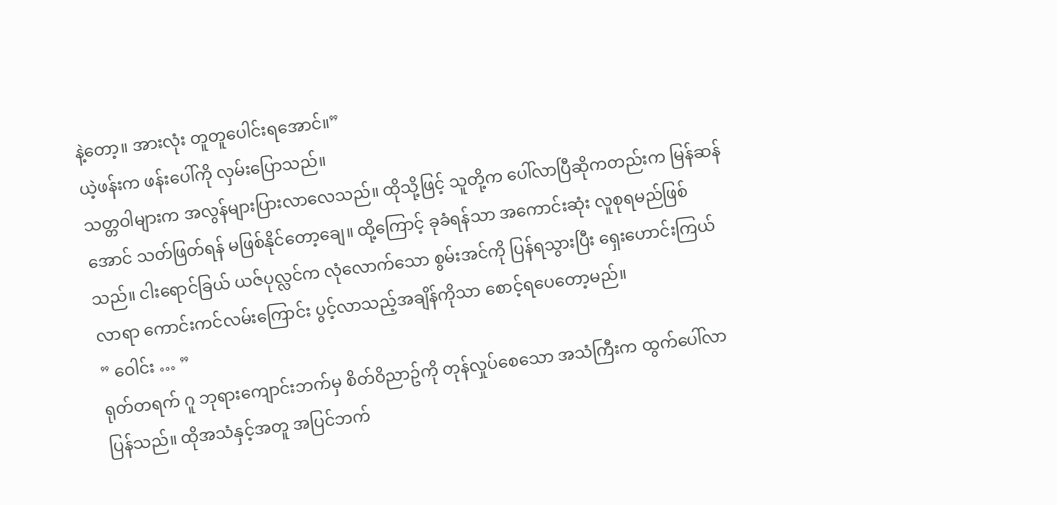နဲ့တော့။ အားလုံး တူတူပေါင်းရအောင်။”
ယဲ့ဖန်းက ဖန်းပေါ်ကို လှမ်းပြောသည်။
သတ္တဝါများက အလွန်များပြားလာလေသည်။ ထိုသို့ဖြင့် သူတို့က ပေါ်လာပြီဆိုကတည်းက မြန်ဆန်အောင် သတ်ဖြတ်ရန် မဖြစ်နိုင်တော့ချေ။ ထို့ကြောင့် ခုခံရန်သာ အကောင်းဆုံး လူစုရမည်ဖြစ်သည်။ ငါးရောင်ခြယ် ယဇ်ပုလ္လင်က လုံလောက်သော စွမ်းအင်ကို ပြန်ရသွားပြီး ရှေးဟောင်းကြယ်လာရာ ကောင်းကင်လမ်းကြောင်း ပွင့်လာသည့်အချိန်ကိုသာ စောင့်ရပေတော့မည်။
” ဝေါင်း … ”
ရုတ်တရက် ဂူ ဘုရားကျောင်းဘက်မှ စိတ်ဝိညာဥ်ကို တုန်လှုပ်စေသော အသံကြီးက ထွက်ပေါ်လာပြန်သည်။ ထိုအသံနှင့်အတူ အပြင်ဘက်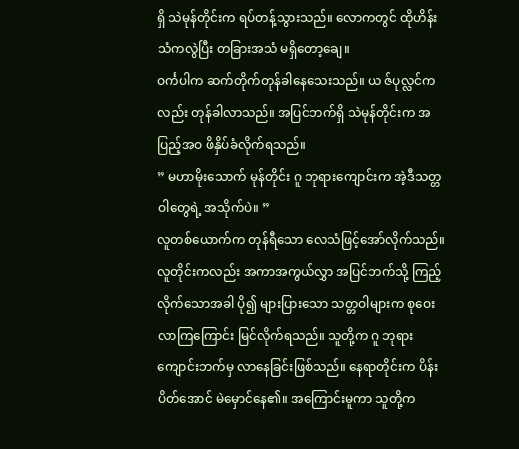ရှိ သဲမုန်တိုင်းက ရပ်တန့်သွားသည်။ လောကတွင် ထိုဟိန်းသံကလွဲပြီး တခြားအသံ မရှိတော့ချေ။
ဝင်္ကပါက ဆက်တိုက်တုန်ခါနေသေးသည်။ ယ ဇ်ပုလ္လင်ကလည်း တုန်ခါလာသည်။ အပြင်ဘက်ရှိ သဲမုန်တိုင်းက အပြည့်အဝ ဖိနှိပ်ခံလိုက်ရသည်။
” မဟာမိုးသောက် မုန်တိုင်း ဂူ ဘုရားကျောင်းက အဲ့ဒီသတ္တဝါတွေရဲ့ အသိုက်ပဲ။ ”
လူတစ်ယောက်က တုန်ရီသော လေသံဖြင့်အော်လိုက်သည်။
လူတိုင်းကလည်း အကာအကွယ်လွှာ အပြင်ဘက်သို့ ကြည့်လိုက်သောအခါ ပို၍ များပြားသော သတ္တဝါများက စုဝေးလာကြကြောင်း မြင်လိုက်ရသည်။ သူတို့က ဂူ ဘုရားကျောင်းဘက်မှ လာနေခြင်းဖြစ်သည်။ နေရာတိုင်းက ပိန်းပိတ်အောင် မဲမှောင်နေ၏။ အကြောင်းမူကာ သူတို့က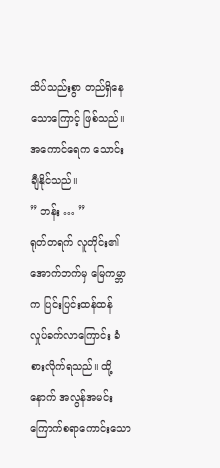သိပ်သည်းစွာ တည်ရှိနေသောကြောင့် ဖြစ်သည်။ အကောင်ရေက သောင်းချီနိုင်သည်။
” ဘန်း … ”
ရုတ်တရက် လူတိုင်း၏ အောက်ဘက်မှ မြေကမ္ဘာက ပြင်းပြင်းထန်ထန် လှုပ်ခက်လာကြောင်း ခံစားလိုက်ရသည်။ ထို့နောက် အလွန်အမင်းကြောက်စရာကောင်းသော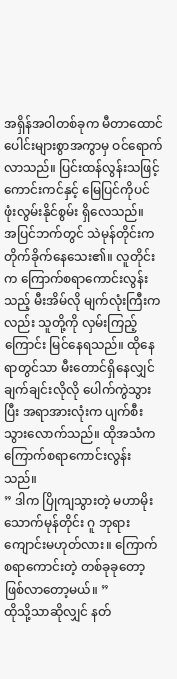အရှိန်အဝါတစ်ခုက မီတာထောင်ပေါင်းများစွာအကွာမှ ဝင်ရောက်လာသည်။ ပြင်းထန်လွန်းသဖြင့် ကောင်းကင်နှင့် မြေပြင်ကိုပင် ဖုံးလွမ်းနိုင်စွမ်း ရှိလေသည်။
အပြင်ဘက်တွင် သဲမုန်တိုင်းက တိုက်ခိုက်နေသေး၏။ လူတိုင်းက ကြောက်စရာကောင်းလွန်းသည့် မီးအိမ်လို မျက်လုံးကြီးကလည်း သူတို့ကို လှမ်းကြည့်ကြောင်း မြင်နေရသည်။ ထိုနေရာတွင်သာ မီးတောင်ရှိနေလျှင် ချက်ချင်းလိုလို ပေါက်ကွဲသွားပြီး အရာအားလုံးက ပျက်စီးသွားလောက်သည်။ ထိုအသံက ကြောက်စရာကောင်းလွန်းသည်။
” ဒါက ပြိုကျသွားတဲ့ မဟာမိုးသောက်မုန်တိုင်း ဂူ ဘုရားကျောင်းမဟုတ်လား။ ကြောက်စရာကောင်းတဲ့ တစ်ခုခုတော့ ဖြစ်လာတော့မယ်။ ”
ထိုသို့သာဆိုလျှင် နတ်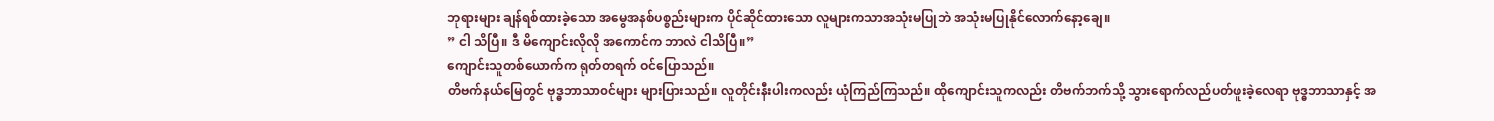ဘုရားများ ချန်ရစ်ထားခဲ့သော အမွေအနစ်ပစ္စည်းများက ပိုင်ဆိုင်ထားသော လူများကသာအသုံးမပြုဘဲ အသုံးမပြုနိုင်လောက်နော့ချေ။
” ငါ သိပြီ။ ဒီ မိကျောင်းလိုလို အကောင်က ဘာလဲ ငါသိပြီ။”
ကျောင်းသူတစ်ယောက်က ရုတ်တရက် ဝင်ပြောသည်။
တိဗက်နယ်မြေတွင် ဗုဒ္ဓဘာသာ၀င်များ များပြားသည်။ လူတိုင်းနီးပါးကလည်း ယုံကြည်ကြသည်။ ထိုကျောင်းသူကလည်း တိဗက်ဘက်သို့ သွားရောက်လည်ပတ်ဖူးခဲ့လေရာ ဗုဒ္ဓဘာသာနှင့် အ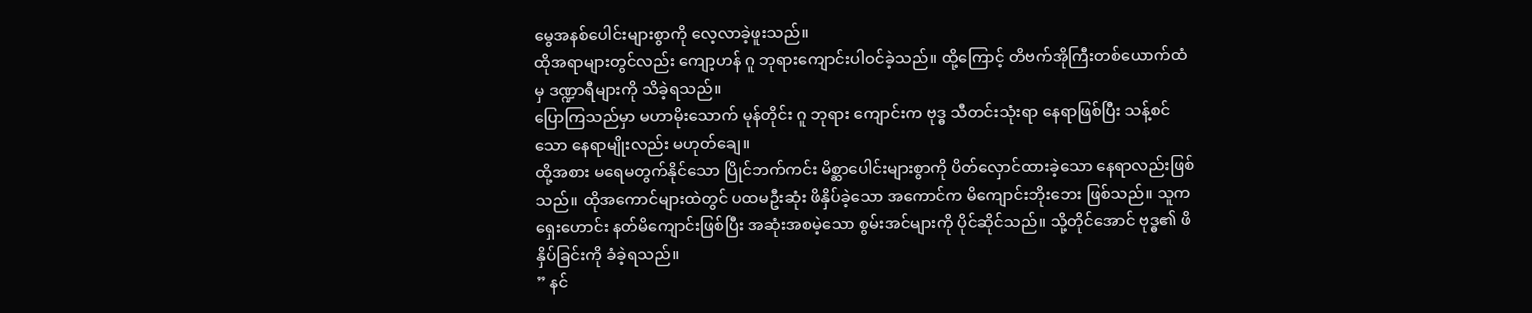မွေအနစ်ပေါင်းများစွာကို လေ့လာခဲ့ဖူးသည်။
ထိုအရာများတွင်လည်း ကျော့ဟန် ဂူ ဘုရားကျောင်းပါဝင်ခဲ့သည်။ ထို့ကြောင့် တိဗက်အိုကြီးတစ်ယောက်ထံမှ ဒဏ္ဍာရီများကို သိခဲ့ရသည်။
ပြောကြသည်မှာ မဟာမိုးသောက် မုန်တိုင်း ဂူ ဘုရား ကျောင်းက ဗုဒ္ဓ သီတင်းသုံးရာ နေရာဖြစ်ပြီး သန့်စင်သော နေရာမျိုးလည်း မဟုတ်ချေ။
ထို့အစား မရေမတွက်နိုင်သော ပြိုင်ဘက်ကင်း မိစ္ဆာပေါင်းများစွာကို ပိတ်လှောင်ထားခဲ့သော နေရာလည်းဖြစ်သည်။ ထိုအကောင်များထဲတွင် ပထမဦးဆုံး ဖိနှိပ်ခဲ့သော အကောင်က မိကျောင်းဘိုးဘေး ဖြစ်သည်။ သူက ရှေးဟောင်း နတ်မိကျောင်းဖြစ်ပြီး အဆုံးအစမဲ့သော စွမ်းအင်များကို ပိုင်ဆိုင်သည်။ သို့တိုင်အောင် ဗုဒ္ဓ၏ ဖိနှိပ်ခြင်းကို ခံခဲ့ရသည်။
” နင်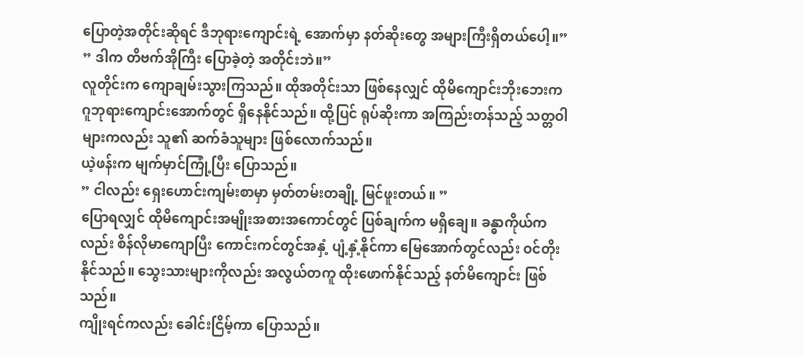ပြောတဲ့အတိုင်းဆိုရင် ဒီဘုရားကျောင်းရဲ့ အောက်မှာ နတ်ဆိုးတွေ အများကြီးရှိတယ်ပေါ့။”
” ဒါက တိဗက်အိုကြီး ပြောခဲ့တဲ့ အတိုင်းဘဲ။”
လူတိုင်းက ကျောချမ်းသွားကြသည်။ ထိုအတိုင်းသာ ဖြစ်နေလျှင် ထိုမိကျောင်းဘိုးဘေးက ဂူဘုရားကျောင်းအောက်တွင် ရှိနေနိုင်သည်။ ထို့ပြင် ရုပ်ဆိုးကာ အကြည်းတန်သည့် သတ္တဝါများကလည်း သူ၏ ဆက်ခံသူများ ဖြစ်လောက်သည်။
ယဲ့ဖန်းက မျက်မှာင်ကြုံ့ပြီး ပြောသည်။
” ငါလည်း ရှေးဟောင်းကျမ်းစာမှာ မှတ်တမ်းတချို့ မြင်ဖူးတယ်။ ”
ပြောရလျှင် ထိုမိကျောင်းအမျိုးအစားအကောင်တွင် ပြစ်ချက်က မရှိချေ။ ခန္ဓာကိုယ်ကလည်း စိန်လိုမာကျောပြီး ကောင်းကင်တွင်အနှံ့ ပျံ့နှံ့နိုင်ကာ မြေအောက်တွင်လည်း ဝင်တိုးနိုင်သည်။ သွေးသားများကိုလည်း အလွယ်တကူ ထိုးဖောက်နိုင်သည့် နတ်မိကျောင်း ဖြစ်သည်။
ကျိုးရင်ကလည်း ခေါင်းငြိမ့်ကာ ပြောသည်။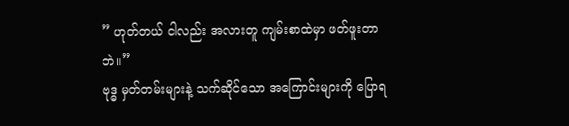” ဟုတ်တယ် ငါလည်း အလားတူ ကျမ်းစာထဲမှာ ဖတ်ဖူးတာဘဲ။”
ဗုဒ္ဓ မှတ်တမ်းများနဲ့ သက်ဆိုင်သော အကြောင်းများကို ပြောရ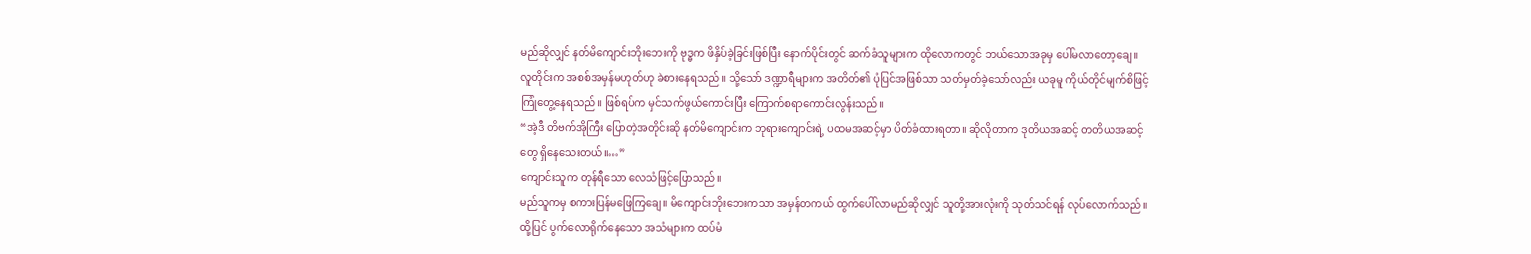မည်ဆိုလျှင် နတ်မိကျောင်းဘိုးဘေးကို ဗုဒ္ဓက ဖိနှိပ်ခဲ့ခြင်းဖြစ်ပြီး နောက်ပိုင်းတွင် ဆက်ခံသူများက ထိုလောကတွင် ဘယ်သောအခုမှ ပေါ်မလာတော့ချေ။
လူတိုင်းက အစစ်အမှန်မဟုတ်ဟု ခဲစားနေရသည်။ သို့သော် ဒဏ္ဍာရီများက အတိတ်၏ ပုံပြင်အဖြစ်သာ သတ်မှတ်ခဲ့သော်လည်း ယခုမူ ကိုယ်တိုင်မျက်စိဖြင့် ကြုံတွေ့နေရသည်။ ဖြစ်ရပ်က မှင်သက်ဖွယ်ကောင်းပြီး ကြောက်စရာကောင်းလွန်းသည်။
“အဲ့ဒီ တိဗက်အိုကြီး ပြောတဲ့အတိုင်းဆို နတ်မိကျောင်းက ဘုရားကျောင်းရဲ့ ပထမအဆင့်မှာ ပိတ်ခံထားရတာ။ ဆိုလိုတာက ဒုတိယအဆင့် တတိယအဆင့်တွေ ရှိနေသေးတယ်။…”
ကျောင်းသူက တုန်ရီသော လေသံဖြင့်ပြောသည်။
မည်သူကမှ စကားပြန်မဖြေကြချေ။ မိကျောင်းဘိုးဘေးကသာ အမှန်တကယ် ထွက်ပေါ်လာမည်ဆိုလျှင် သူတို့အားလုံးကို သုတ်သင်ရန် လုပ်လောက်သည်။
ထို့ပြင် ပွက်လောရိုက်နေသော အသံများက ထပ်မံ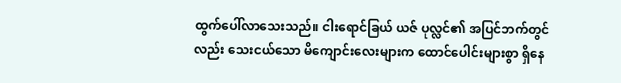ထွက်ပေါ်လာသေးသည်။ ငါးရောင်ခြယ် ယဇ် ပုလ္လင်၏ အပြင်ဘက်တွင်လည်း သေးငယ်သော မိကျောင်းလေးများက ထောင်ပေါင်းများစွာ ရှိနေ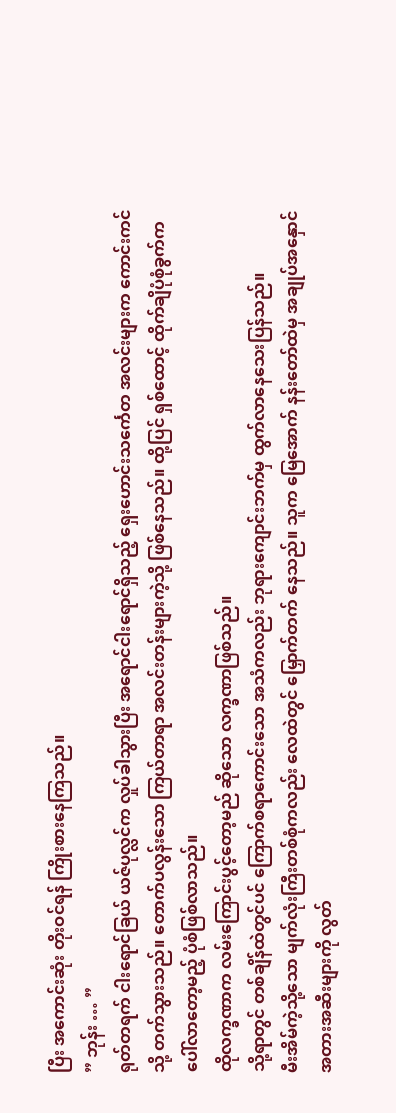ပြီး အကောင်းဆုံး တိုးဝင်ရန် ကြိုးစားနေကြသည်။
” ဘုန်း … ”
ရုတ်တရက် ငါးရောင်ခြယ် ယဇ်ပုလ္လင်က လှုပ်ခါသွားပြီး အရောင်ငါးရောင်ရှိသည့် ရှေးဟောင်းသင်္ကေတ အလင်းများက ကောင်းကင်သို့ တက်သွားသည်။ တောက်ပလွန်းသော ကြယ်တာရာ အလင်းတန်းများကဲ့သို့ ဖြစ်နေသည်။ ထို့ပြင် ရှစ်ထောင့် ထိုက်ချိပုံစုံခွက်က ပေါ်လာတော့မည့် ပုံစံဖြစ်လာသည်။
ထိုလက္ခဏာက လမ်းကြောင်းပွင့်တော့မည် ဆိုသော လက္ခဏာဖြစ်သည်။
သို့ရာတွင် တစ်ချိန်ထဲတွင်ပင် ကြောက်စရာကောင်းသော အသံကလည်း ဘုရားကျောင်းဘက်မှ ထွက်လာနေသေးပြန်သည်။
မီးအိမ်ကဲ့သို့သော မျက်လုံးကြီးတစ်စုံကလည်း လေထဲတွင် မြှောက်တက် နေသည်။ သူက မြေအောက် နန်းတော်ထဲမှ အချုပ်အနှောင် အတားအဆီးများကို လွတ်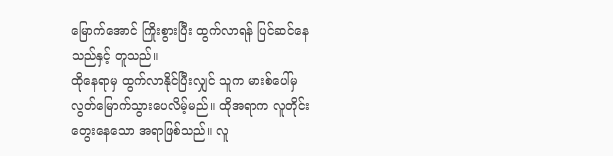မြောက်အောင် ကြိုးစွားပြီး ထွက်လာရန် ပြင်ဆင်နေသည်နှင့် တူသည်။
ထိုနေရာမှ ထွက်လာနိုင်ပြီးလျှင် သူက မားစ်ပေါ်မှ လွတ်မြောက်သွားပေလိမ့်မည်။ ထိုအရာက လူတိုင်းတွေးနေသော အရာဖြစ်သည်။ လူ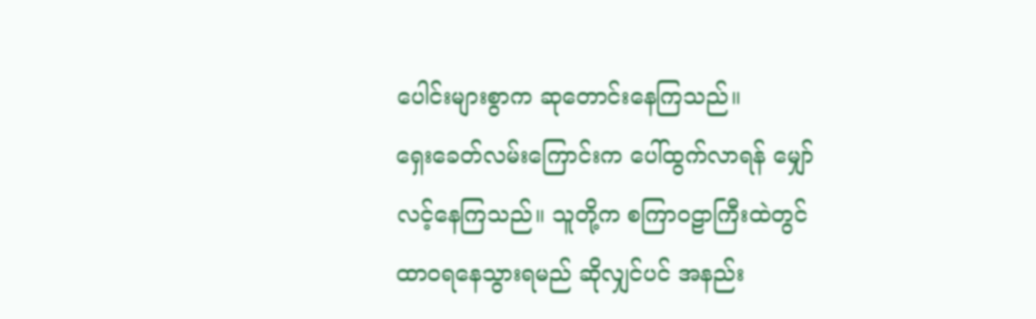ပေါင်းများစွာက ဆုတောင်းနေကြသည်။
ရှေးခေတ်လမ်းကြောင်းက ပေါ်ထွက်လာရန် မျှော်လင့်နေကြသည်။ သူတို့က စကြာဝဠာကြီးထဲတွင် ထာဝရနေသွားရမည် ဆိုလျှင်ပင် အနည်း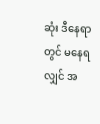ဆုံး ဒီနေရာတွင် မနေရလျှင် အ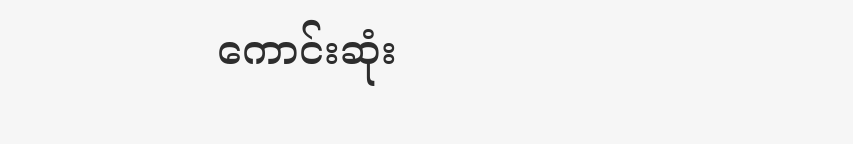ကောင်းဆုံး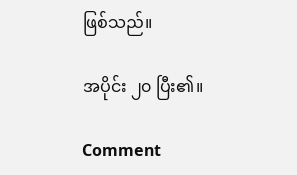ဖြစ်သည်။

အပိုင်း ၂၀ ပြီး၏။

Comment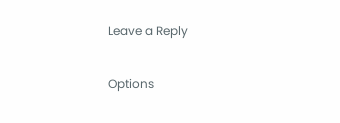Leave a Reply

Options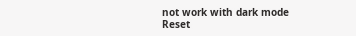not work with dark mode
Reset